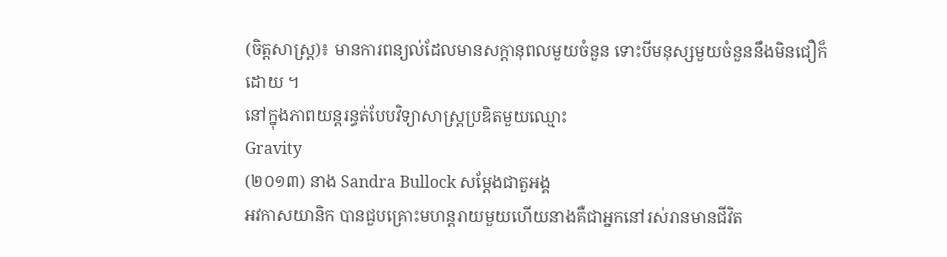(ចិត្តសាស្ត្រ)៖ មានការពន្យល់ដែលមានសក្តានុពលមួយចំនួន ទោះបីមនុស្សមួយចំនួននឹងមិនជឿក៏ដោយ ។
នៅក្នុងភាពយន្តរន្ធត់បែបវិទ្យាសាស្ត្រប្រឌិតមួយឈ្មោះ
Gravity
(២០១៣) នាង Sandra Bullock សម្តែងជាតួអង្គ
អវកាសយានិក បានជួបគ្រោះមហន្តរាយមួយហើយនាងគឺជាអ្នកនៅរស់រានមានជីវិត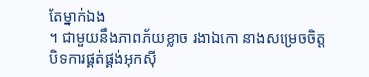តែម្នាក់ឯង
។ ជាមួយនឹងភាពភ័យខ្លាច រងាឯកោ នាងសម្រេចចិត្តបិទការផ្គត់ផ្គង់អុកស៊ី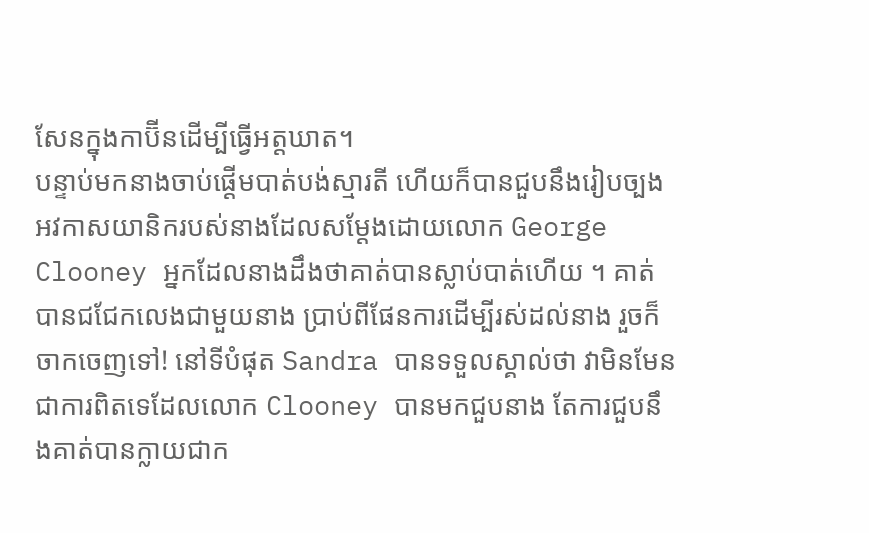សែនក្នុងកាប៊ីនដើម្បីធ្វើអត្តឃាត។
បន្ទាប់មកនាងចាប់ផ្តើមបាត់បង់ស្មារតី ហើយក៏បានជួបនឹងរៀបច្បងអវកាសយានិករបស់នាងដែលសម្តែងដោយលោក George Clooney អ្នកដែលនាងដឹងថាគាត់បានស្លាប់បាត់ហើយ ។ គាត់បានជជែកលេងជាមួយនាង ប្រាប់ពីផែនការដើម្បីរស់ដល់នាង រួចក៏ចាកចេញទៅ! នៅទីបំផុត Sandra បានទទួលស្គាល់ថា វាមិនមែនជាការពិតទេដែលលោក Clooney បានមកជួបនាង តែការជួបនឹងគាត់បានក្លាយជាក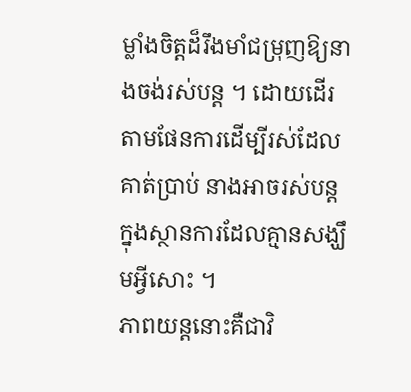ម្លាំងចិត្តដ៏រឹងមាំជម្រុញឱ្យនាងចង់រស់បន្ត ។ ដោយដើរតាមផែនការដើម្បីរស់ដែលគាត់ប្រាប់ នាងអាចរស់បន្តក្នុងស្ថានការដែលគ្មានសង្ឃឹមអ្វីសោះ ។
ភាពយន្តនោះគឺជាវិ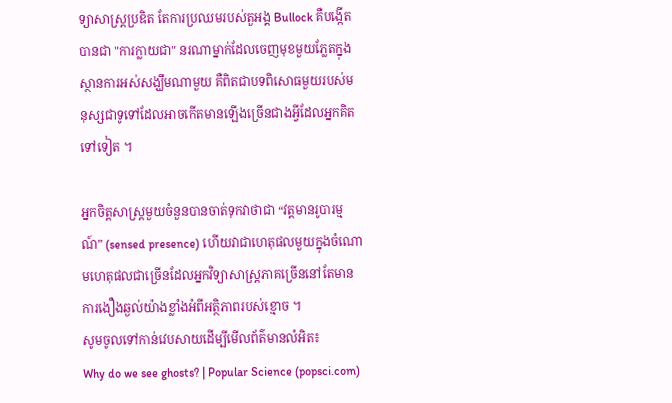ទ្យាសាស្ត្រប្រឌិត តែការប្រឈមរបស់តួអង្គ Bullock គឺបង្កើតបានជា "ការក្លាយជា" នរណាម្នាក់ដែលចេញមុខមួយភ្លែតក្នុងស្ថានការអស់សង្ឃឹមណាមួយ គឺពិតជាបទពិសោធមួយរបស់មនុស្សជាទូទៅដែលអាចកើតមានឡើងច្រើនជាងអ្វីដែលអ្នកគិតទៅទៀត ។

អ្នកចិត្តសាស្រ្តមួយចំនួនបានចាត់ទុកវាថាជា “វត្តមានរូបារម្មណ៍” (sensed presence) ហើយវាជាហេតុផលមួយក្នុងចំណោមហេតុផលជាច្រើនដែលអ្នកវិទ្យាសាស្ត្រភាគច្រើននៅតែមានការងឿងឆ្ងល់យ៉ាងខ្លាំងអំពីអត្ថិភាពរបស់ខ្មោច ។
សូមចូលទៅកាន់វេបសាយដើម្បីមើលព័ត៌មានលំអិត៖
Why do we see ghosts? | Popular Science (popsci.com)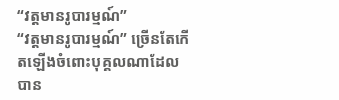“វត្តមានរូបារម្មណ៍”
“វត្តមានរូបារម្មណ៍” ច្រើនតែកើតឡើងចំពោះបុគ្គលណាដែលបាន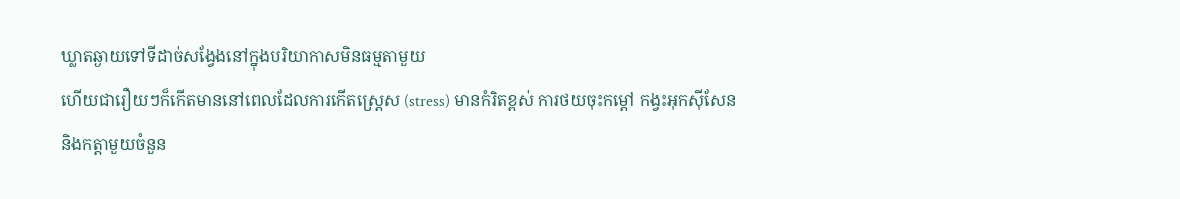ឃ្លាតឆ្ងាយទៅទីដាច់សង្វែងនៅក្នុងបរិយាកាសមិនធម្មតាមួយ
ហើយជារឿយៗក៏កើតមាននៅពេលដែលការកើតស្ត្រេស (stress) មានកំរិតខ្ពស់ ការថយចុះកម្តៅ កង្វះអុកស៊ីសែន
និងកត្តាមួយចំនួន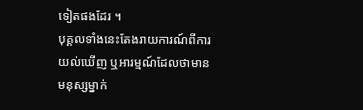ទៀតផងដែរ ។
បុគ្គលទាំងនេះតែងរាយការណ៍ពីការយល់ឃើញ ឬអារម្មណ៍ដែលថាមានមនុស្សម្នាក់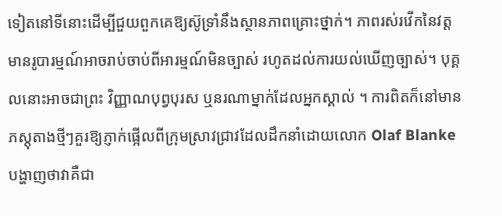ទៀតនៅទីនោះដើម្បីជួយពួកគេឱ្យស៊ូទ្រាំនឹងស្ថានភាពគ្រោះថ្នាក់។ ភាពរស់រវើកនៃវត្តមានរូបារម្មណ៍អាចរាប់ចាប់ពីអារម្មណ៍មិនច្បាស់ រហូតដល់ការយល់ឃើញច្បាស់។ បុគ្គលនោះអាចជាព្រះ វិញ្ញាណបុព្វបុរស ឬនរណាម្នាក់ដែលអ្នកស្គាល់ ។ ការពិតក៏នៅមានភស្តុតាងថ្មីៗគួរឱ្យភ្ញាក់ផ្អើលពីក្រុមស្រាវជ្រាវដែលដឹកនាំដោយលោក Olaf Blanke បង្ហាញថាវាគឺជា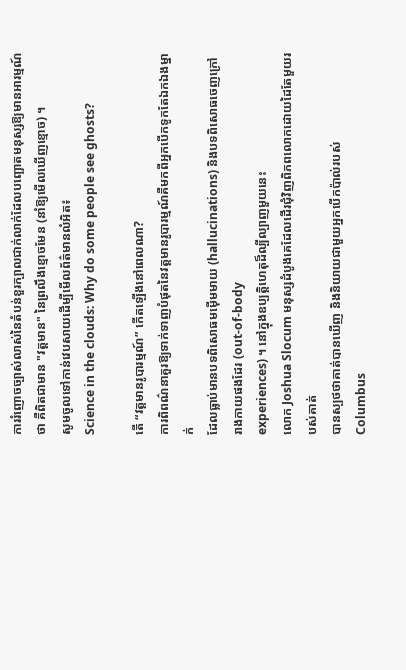ការរំញោចច្បាស់លាស់នៃតំបន់ខួរក្បាលជាក់លាក់ដែលបញ្ឆោតមនុស្សឱ្យមានអារម្មណ៍ថា គឺពិតជាមាន "វត្តមាន" នៃព្រលឹងខ្មោចមែន (នាំឱ្យមើលឃើញខ្មោច) ។
សូមចូលទៅកាន់វេបសាយដើម្បីមើលព័ត៌មានលំអិត៖
Science in the clouds: Why do some people see ghosts?

តើ “វត្តមានរូបារម្មណ៍” កើតឡើងនៅពេលណា?
ការពិពណ៌នាគួរឱ្យទាក់ទាញបំផុតនៃវត្តមានរូបារម្មណ៍គឺមកពីអ្នកបើកទូកតែឯកឯងម្នាក់
ដែលធ្លាប់មានបទពិសោធមម៉ើមមាយ (hallucinations) និងបទពិសោធចេញក្រៅរាងកាយផងដែរ (out-of-body
experiences) ។ នៅក្នុងឧប្បត្តិហេតុដ៏ល្បីល្បាញមួយនេះ
លោក Joshua Slocum មនុស្សដំបូងគេដែលដើរជុំវិញពិភពលោកដោយដៃតែមួយរបស់គាត់
បានស្បថថាគាត់បានឃើញ និងនិយាយជាមួយអ្នកបើកប៉ាល់របស់
Columbus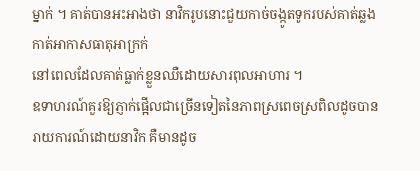ម្នាក់ ។ គាត់បានអះអាងថា នាវិករូបនោះជួយកាច់ចង្កូតទូករបស់គាត់ឆ្លងកាត់អាកាសធាតុអាក្រក់
នៅពេលដែលគាត់ធ្លាក់ខ្លួនឈឺដោយសារពុលអាហារ ។
ឧទាហរណ៍គួរឱ្យភ្ញាក់ផ្អើលជាច្រើនទៀតនៃភាពស្រពេចស្រពិលដូចបានរាយការណ៍ដោយនាវិក គឺមានដូច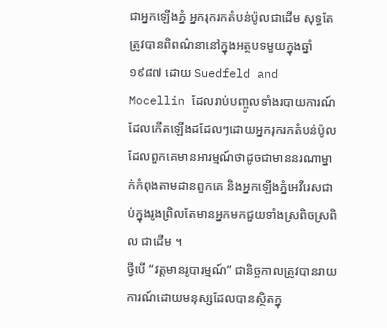ជាអ្នកឡើងភ្នំ អ្នករុករកតំបន់ប៉ូលជាដើម សុទ្ធតែត្រូវបានពិពណ៌នានៅក្នុងអត្ថបទមួយក្នុងឆ្នាំ១៩៨៧ ដោយ Suedfeld and Mocellin ដែលរាប់បញ្ចូលទាំងរបាយការណ៍ដែលកើតឡើងដដែលៗដោយអ្នករុករកតំបន់ប៉ូលដែលពួកគេមានអារម្មណ៍ថាដូចជាមាននរណាម្នាក់កំពុងតាមដានពួកគេ និងអ្នកឡើងភ្នំអេវឺរេសជាប់ក្នុងរូងព្រិលតែមានអ្នកមកជួយទាំងស្រពិចស្រពិល ជាដើម ។
ថ្វីបើ “វត្តមានរូបារម្មណ៍” ជានិច្ចកាលត្រូវបានរាយការណ៍ដោយមនុស្សដែលបានស្ថិតក្នុ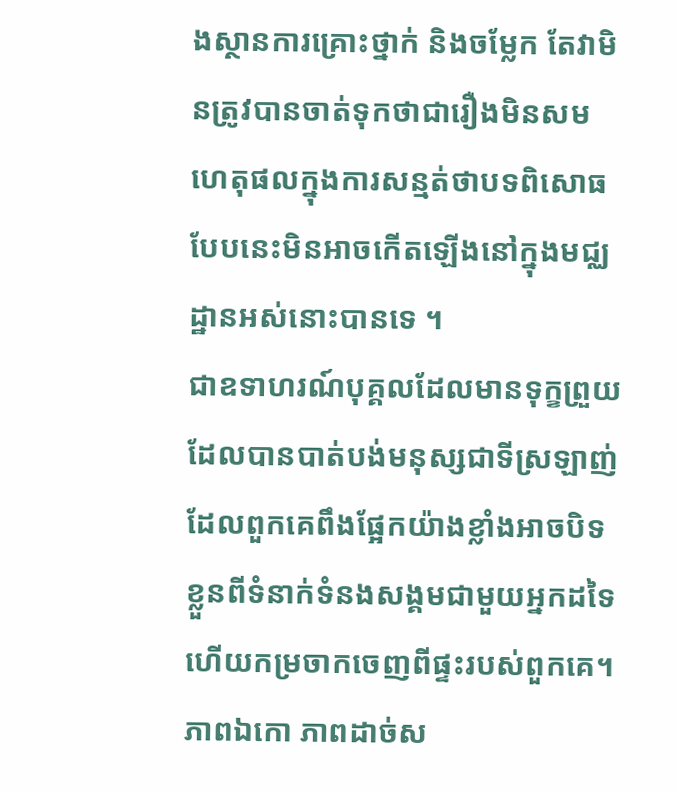ងស្ថានការគ្រោះថ្នាក់ និងចម្លែក តែវាមិនត្រូវបានចាត់ទុកថាជារឿងមិនសមហេតុផលក្នុងការសន្មត់ថាបទពិសោធបែបនេះមិនអាចកើតឡើងនៅក្នុងមជ្ឈដ្ឋានអស់នោះបានទេ ។
ជាឧទាហរណ៍បុគ្គលដែលមានទុក្ខព្រួយដែលបានបាត់បង់មនុស្សជាទីស្រឡាញ់ដែលពួកគេពឹងផ្អែកយ៉ាងខ្លាំងអាចបិទខ្លួនពីទំនាក់ទំនងសង្គមជាមួយអ្នកដទៃ
ហើយកម្រចាកចេញពីផ្ទះរបស់ពួកគេ។ ភាពឯកោ ភាពដាច់ស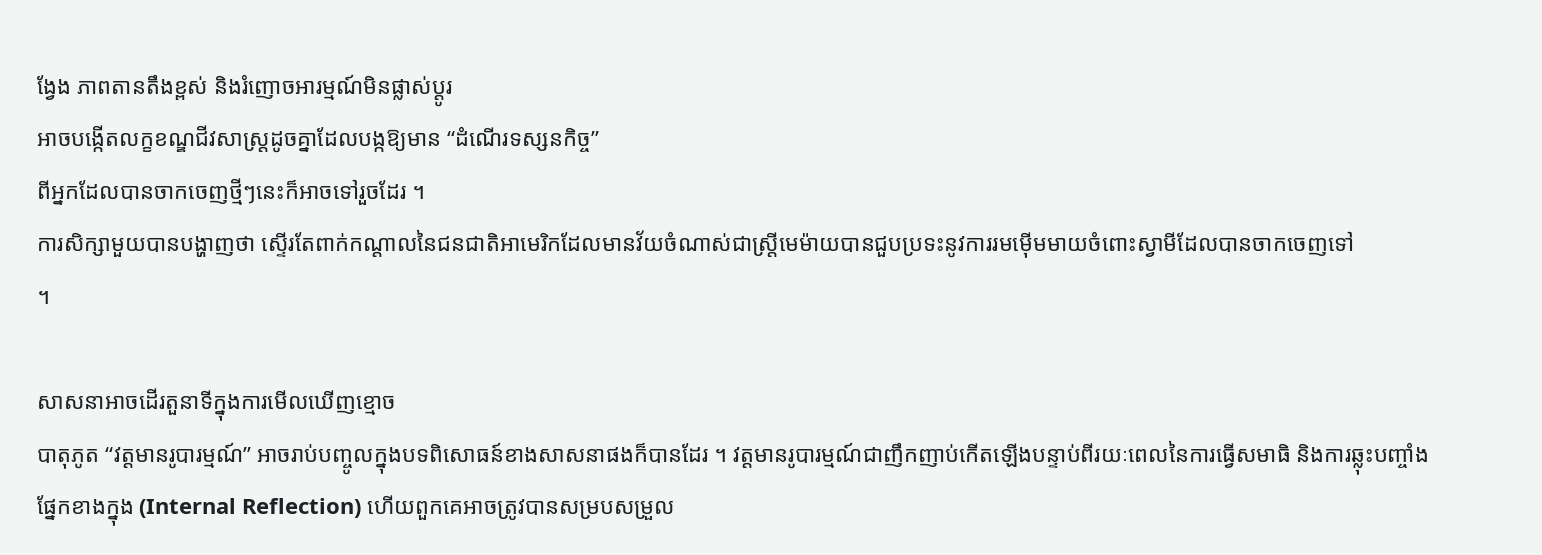ង្វែង ភាពតានតឹងខ្ពស់ និងរំញោចអារម្មណ៍មិនផ្លាស់ប្តូរ
អាចបង្កើតលក្ខខណ្ឌជីវសាស្រ្តដូចគ្នាដែលបង្កឱ្យមាន “ដំណើរទស្សនកិច្ច”
ពីអ្នកដែលបានចាកចេញថ្មីៗនេះក៏អាចទៅរួចដែរ ។
ការសិក្សាមួយបានបង្ហាញថា ស្ទើរតែពាក់កណ្តាលនៃជនជាតិអាមេរិកដែលមានវ័យចំណាស់ជាស្ត្រីមេម៉ាយបានជួបប្រទះនូវការរមម៉ើមមាយចំពោះស្វាមីដែលបានចាកចេញទៅ
។

សាសនាអាចដើរតួនាទីក្នុងការមើលឃើញខ្មោច
បាតុភូត “វត្តមានរូបារម្មណ៍” អាចរាប់បញ្ចូលក្នុងបទពិសោធន៍ខាងសាសនាផងក៏បានដែរ ។ វត្តមានរូបារម្មណ៍ជាញឹកញាប់កើតឡើងបន្ទាប់ពីរយៈពេលនៃការធ្វើសមាធិ និងការឆ្លុះបញ្ចាំងផ្នែកខាងក្នុង (Internal Reflection) ហើយពួកគេអាចត្រូវបានសម្របសម្រួល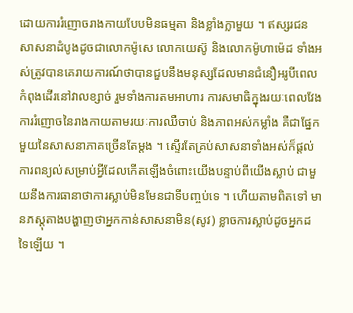ដោយការរំញោចរាងកាយបែបមិនធម្មតា និងខ្លាំងក្លាមួយ ។ ឥស្សរជនសាសនាដំបូងដូចជាលោកម៉ូសេ លោកយេស៊ូ និងលោកម៉ូហាម៉េដ ទាំងអស់ត្រូវបានគេរាយការណ៍ថាបានជួបនឹងមនុស្សដែលមានជំនឿអរូបីពេលកំពុងដើរនៅវាលខ្សាច់ រួមទាំងការតមអាហារ ការសមាធិក្នុងរយៈពេលវែង ការរំញោចនៃរាងកាយតាមរយៈការឈឺចាប់ និងភាពអស់កម្លាំង គឺជាផ្នែកមួយនៃសាសនាភាគច្រើនតែម្តង ។ ស្ទើរតែគ្រប់សាសនាទាំងអស់ក៏ផ្តល់ការពន្យល់សម្រាប់អ្វីដែលកើតឡើងចំពោះយើងបន្ទាប់ពីយើងស្លាប់ ជាមួយនឹងការធានាថាការស្លាប់មិនមែនជាទីបញ្ចប់ទេ ។ ហើយតាមពិតទៅ មានភស្តុតាងបង្ហាញថាអ្នកកាន់សាសនាមិន(សូវ) ខ្លាចការស្លាប់ដូចអ្នកដទៃឡើយ ។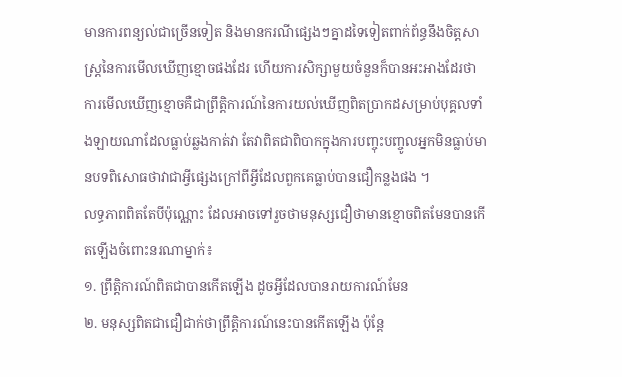មានការពន្យល់ជាច្រើនទៀត និងមានករណីផ្សេងៗគ្នាដទៃទៀតពាក់ព័ន្ធនឹងចិត្តសាស្ត្រនៃការមើលឃើញខ្មោចផងដែរ ហើយការសិក្សាមួយចំនួនក៏បានអះអាងដែរថា ការមើលឃើញខ្មោចគឺជាព្រឹត្តិការណ៍នៃការយល់ឃើញពិតប្រាកដសម្រាប់បុគ្គលទាំងឡាយណាដែលធ្លាប់ឆ្លងកាត់វា តែវាពិតជាពិបាកក្នុងការបញ្ចុះបញ្ចូលអ្នកមិនធ្លាប់មានបទពិសោធថាវាជាអ្វីផ្សេងក្រៅពីអ្វីដែលពួកគេធ្លាប់បានជឿកន្លងផង ។
លទ្ធភាពពិតតែបីប៉ុណ្ណោះ ដែលអាចទៅរួចថាមនុស្សជឿថាមានខ្មោចពិតមែនបានកើតឡើងចំពោះនរណាម្នាក់៖
១. ព្រឹត្តិការណ៍ពិតជាបានកើតឡើង ដូចអ្វីដែលបានរាយការណ៍មែន
២. មនុស្សពិតជាជឿជាក់ថាព្រឹត្តិការណ៍នេះបានកើតឡើង ប៉ុន្តែ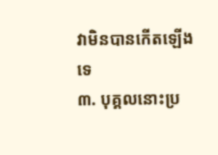វាមិនបានកើតឡើងទេ
៣. បុគ្គលនោះប្រ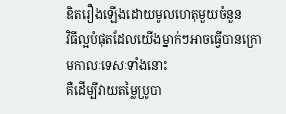ឌិតរឿងឡើងដោយមូលហេតុមួយចំនួន
វិធីល្អបំផុតដែលយើងម្នាក់ៗអាចធ្វើបានក្រោមកាលៈទេសៈទាំងនោះ
គឺដើម្បីវាយតម្លៃប្រូបា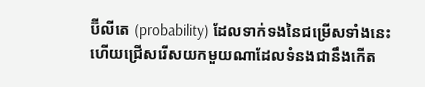ប៊ីលីតេ (probability) ដែលទាក់ទងនៃជម្រើសទាំងនេះ
ហើយជ្រើសរើសយកមួយណាដែលទំនងជានឹងកើត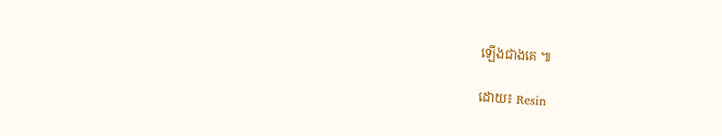ឡើងជាងគេ ៕

ដោយ៖ Resin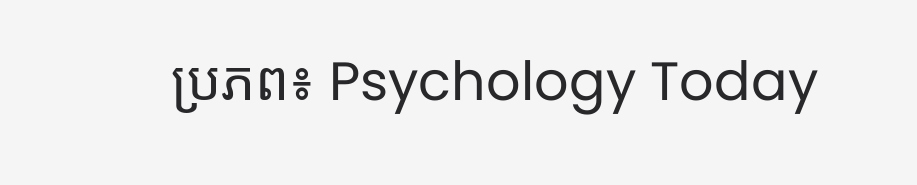ប្រភព៖ Psychology Today